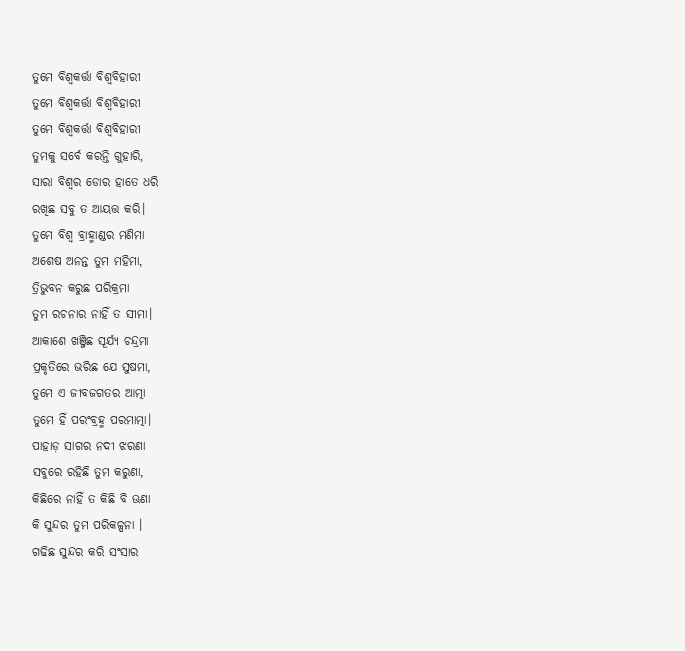ତୁମେ ବିଶ୍ଵକର୍ତ୍ତା ବିଶ୍ବବିହାରୀ
ତୁମେ ବିଶ୍ଵକର୍ତ୍ତା ବିଶ୍ବବିହାରୀ
ତୁମେ ବିଶ୍ଵକର୍ତ୍ତା ବିଶ୍ଵବିହାରୀ
ତୁମକୁ ସର୍ବେ କରନ୍ତି ଗୁହାରି,
ସାରା ବିଶ୍ଵର ଡୋର ହାତେ ଧରି
ରଖିଛ ସବୁ ତ ଆୟତ୍ତ କରି।
ତୁମେ ବିଶ୍ଵ ବ୍ରାହ୍ମାଣ୍ଡର ମଣିମା
ଅଶେଷ ଅନନ୍ତ ତୁମ ମହିମା,
ତ୍ରିଭୁବନ କରୁଛ ପରିକ୍ରମା
ତୁମ ରଚନାର ନାହିଁ ତ ସୀମା।
ଆକାଶେ ଖଞ୍ଜିଛ ସୂର୍ଯ୍ୟ ଚନ୍ଦ୍ରମା
ପ୍ରକୃତିରେ ଭରିଛ ଯେ ସୁଷମା,
ତୁମେ ଏ ଜୀବଜଗତର ଆତ୍ମା
ତୁମେ ହିଁ ପରଂବ୍ରହ୍ମ ପରମାତ୍ମା।
ପାହାଡ଼ ସାଗର ନଦୀ ଝରଣା
ସବୁରେ ରହିଛି ତୁମ କରୁଣା,
କିଛିରେ ନାହିଁ ତ କିଛି ବି ଊଣା
କି ସୁନ୍ଦର ତୁମ ପରିକଳ୍ପନା ।
ଗଢିଛ ସୁନ୍ଦର କରି ସଂସାର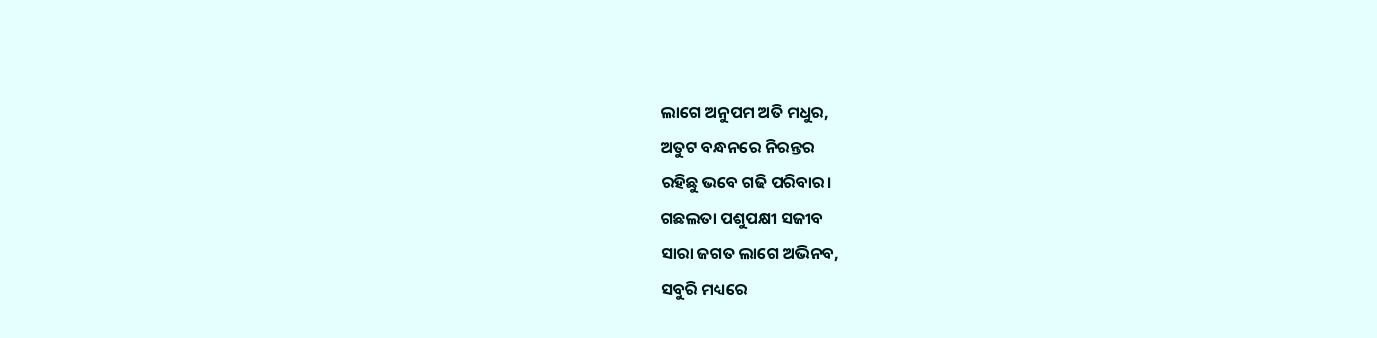ଲାଗେ ଅନୁପମ ଅତି ମଧୁର,
ଅତୁଟ ବନ୍ଧନରେ ନିରନ୍ତର
ରହିଛୁ ଭବେ ଗଢି ପରିବାର।
ଗଛଲତା ପଶୁପକ୍ଷୀ ସଜୀବ
ସାରା ଜଗତ ଲାଗେ ଅଭିନବ,
ସବୁରି ମଧ୍ୟରେ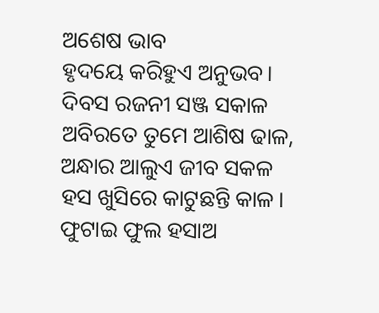ଅଶେଷ ଭାବ
ହୃଦୟେ କରିହୁଏ ଅନୁଭବ।
ଦିବସ ରଜନୀ ସଞ୍ଜ ସକାଳ
ଅବିରତେ ତୁମେ ଆଶିଷ ଢାଳ,
ଅନ୍ଧାର ଆଲୁଏ ଜୀବ ସକଳ
ହସ ଖୁସିରେ କାଟୁଛନ୍ତି କାଳ।
ଫୁଟାଇ ଫୁଲ ହସାଅ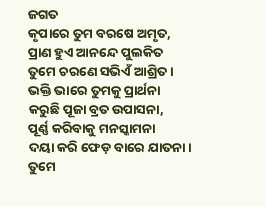ଜଗତ
କୃପାରେ ତୁମ ବରଷେ ଅମୃତ,
ପ୍ରାଣ ହୁଏ ଆନନ୍ଦେ ପୁଲକିତ
ତୁମେ ଚରଣେ ସଭିଏଁ ଆଶ୍ରିତ।
ଭକ୍ତି ଭାରେ ତୁମକୁ ପ୍ରାର୍ଥନା
କରୁଛି ପୂଜା ବ୍ରତ ଉପାସନା,
ପୂର୍ଣ୍ଣ କରିବାକୁ ମନସ୍କାମନା
ଦୟା କରି ଫେଡ଼ ବାରେ ଯାତନା।
ତୁମେ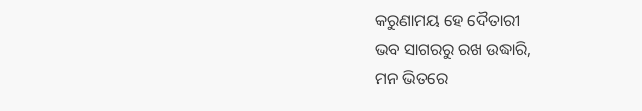କରୁଣାମୟ ହେ ଦୈତାରୀ
ଭବ ସାଗରରୁ ରଖ ଉଦ୍ଧାରି,
ମନ ଭିତରେ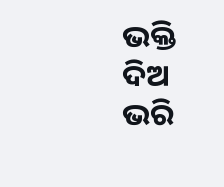ଭକ୍ତି ଦିଅ ଭରି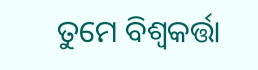ତୁମେ ବିଶ୍ଵକର୍ତ୍ତା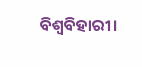ବିଶ୍ବବିହାରୀ।